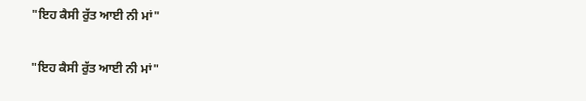"ਇਹ ਕੈਸੀ ਰੁੱਤ ਆਈ ਨੀ ਮਾਂ"

"ਇਹ ਕੈਸੀ ਰੁੱਤ ਆਈ ਨੀ ਮਾਂ"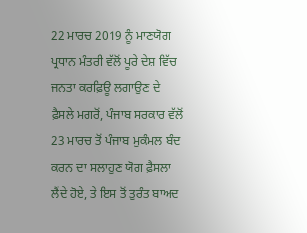22 ਮਾਰਚ 2019 ਨੂੰ ਮਾਣਯੋਗ ਪ੍ਰਧਾਨ ਮੰਤਰੀ ਵੱਲੋਂ ਪੂਰੇ ਦੇਸ਼ ਵਿੱਚ ਜਨਤਾ ਕਰਫ਼ਿਊ ਲਗਾਉਣ ਦੇ ਫ਼ੈਸਲੇ ਮਗਰੋਂ, ਪੰਜਾਬ ਸਰਕਾਰ ਵੱਲੋਂ 23 ਮਾਰਚ ਤੋਂ ਪੰਜਾਬ ਮੁਕੰਮਲ ਬੰਦ ਕਰਨ ਦਾ ਸਲਾਹੁਣ ਯੋਗ ਫ਼ੈਸਲਾ ਲੈਂਦੇ ਹੋਏ, ਤੇ ਇਸ ਤੋਂ ਤੁਰੰਤ ਬਾਅਦ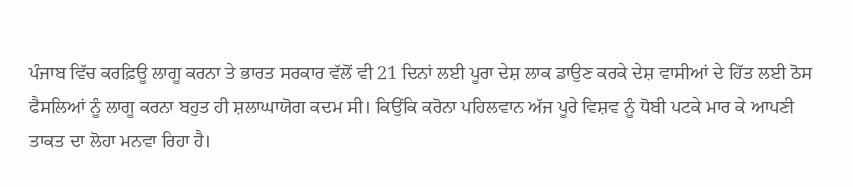ਪੰਜਾਬ ਵਿੱਚ ਕਰਫ਼ਿਊ ਲਾਗੂ ਕਰਨਾ ਤੇ ਭਾਰਤ ਸਰਕਾਰ ਵੱਲੋਂ ਵੀ 21 ਦਿਨਾਂ ਲਈ ਪੂਰਾ ਦੇਸ਼ ਲਾਕ ਡਾਉਣ ਕਰਕੇ ਦੇਸ਼ ਵਾਸੀਆਂ ਦੇ ਹਿੱਤ ਲਈ ਠੋਸ ਫੈਸਲਿਆਂ ਨੂੰ ਲਾਗੂ ਕਰਨਾ ਬਹੁਤ ਹੀ ਸ਼ਲਾਘਾਯੋਗ ਕਦਮ ਸੀ। ਕਿਉਂਕਿ ਕਰੋਨਾ ਪਹਿਲਵਾਨ ਅੱਜ ਪੂਰੇ ਵਿਸ਼ਵ ਨੂੰ ਧੋਬੀ ਪਟਕੇ ਮਾਰ ਕੇ ਆਪਣੀ ਤਾਕਤ ਦਾ ਲੋਹਾ ਮਨਵਾ ਰਿਹਾ ਹੈ।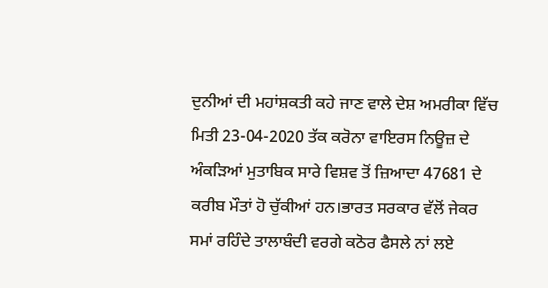ਦੁਨੀਆਂ ਦੀ ਮਹਾਂਸ਼ਕਤੀ ਕਹੇ ਜਾਣ ਵਾਲੇ ਦੇਸ਼ ਅਮਰੀਕਾ ਵਿੱਚ ਮਿਤੀ 23-04-2020 ਤੱਕ ਕਰੋਨਾ ਵਾਇਰਸ ਨਿਊਜ਼ ਦੇ ਅੰਕੜਿਆਂ ਮੁਤਾਬਿਕ ਸਾਰੇ ਵਿਸ਼ਵ ਤੋਂ ਜ਼ਿਆਦਾ 47681 ਦੇ ਕਰੀਬ ਮੌਤਾਂ ਹੋ ਚੁੱਕੀਆਂ ਹਨ।ਭਾਰਤ ਸਰਕਾਰ ਵੱਲੋਂ ਜੇਕਰ ਸਮਾਂ ਰਹਿੰਦੇ ਤਾਲਾਬੰਦੀ ਵਰਗੇ ਕਠੋਰ ਫੈਸਲੇ ਨਾਂ ਲਏ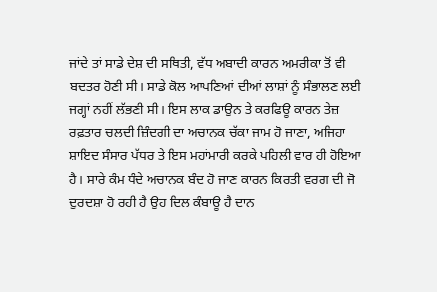ਜਾਂਦੇ ਤਾਂ ਸਾਡੇ ਦੇਸ਼ ਦੀ ਸਥਿਤੀ, ਵੱਧ ਅਬਾਦੀ ਕਾਰਨ ਅਮਰੀਕਾ ਤੋਂ ਵੀ ਬਦਤਰ ਹੋਣੀ ਸੀ। ਸਾਡੇ ਕੋਲ ਆਪਣਿਆਂ ਦੀਆਂ ਲਾਸ਼ਾਂ ਨੂੰ ਸੰਭਾਲਣ ਲਈ ਜਗ੍ਹਾਂ ਨਹੀਂ ਲੱਭਣੀ ਸੀ। ਇਸ ਲਾਕ ਡਾਉਨ ਤੇ ਕਰਫਿਊ ਕਾਰਨ ਤੇਜ਼ ਰਫ਼ਤਾਰ ਚਲਦੀ ਜ਼ਿੰਦਗੀ ਦਾ ਅਚਾਨਕ ਚੱਕਾ ਜਾਮ ਹੋ ਜਾਣਾ, ਅਜਿਹਾ ਸ਼ਾਇਦ ਸੰਸਾਰ ਪੱਧਰ ਤੇ ਇਸ ਮਹਾਂਮਾਰੀ ਕਰਕੇ ਪਹਿਲੀ ਵਾਰ ਹੀ ਹੋਇਆ ਹੈ। ਸਾਰੇ ਕੰਮ ਧੰਦੇ ਅਚਾਨਕ ਬੰਦ ਹੋ ਜਾਣ ਕਾਰਨ ਕਿਰਤੀ ਵਰਗ ਦੀ ਜੋ ਦੁਰਦਸ਼ਾ ਹੋ ਰਹੀ ਹੈ ਉਹ ਦਿਲ ਕੰਬਾਊ ਹੈ ਦਾਨ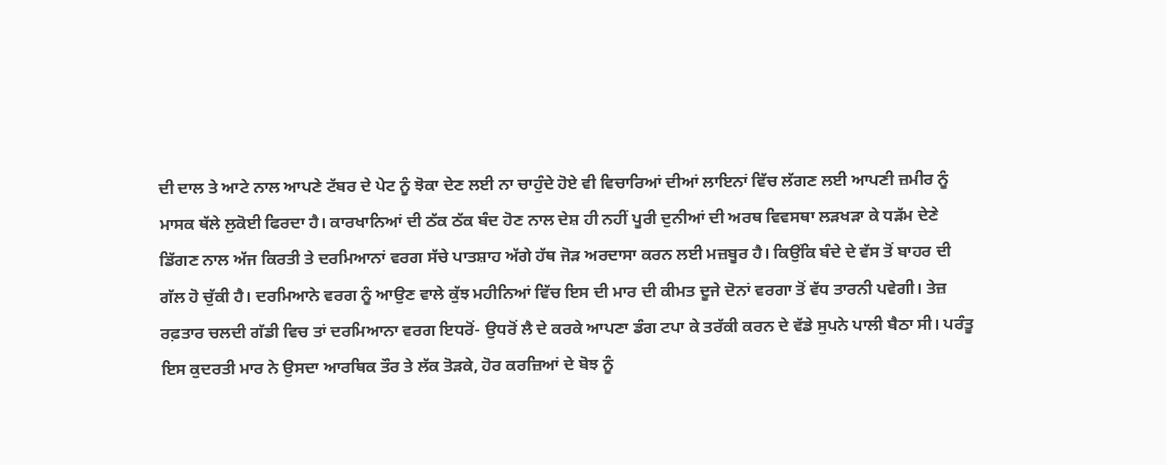ਦੀ ਦਾਲ ਤੇ ਆਟੇ ਨਾਲ ਆਪਣੇ ਟੱਬਰ ਦੇ ਪੇਟ ਨੂੰ ਝੋਕਾ ਦੇਣ ਲਈ ਨਾ ਚਾਹੁੰਦੇ ਹੋਏ ਵੀ ਵਿਚਾਰਿਆਂ ਦੀਆਂ ਲਾਇਨਾਂ ਵਿੱਚ ਲੱਗਣ ਲਈ ਆਪਣੀ ਜ਼ਮੀਰ ਨੂੰ ਮਾਸਕ ਥੱਲੇ ਲੁਕੋਈ ਫਿਰਦਾ ਹੈ। ਕਾਰਖਾਨਿਆਂ ਦੀ ਠੱਕ ਠੱਕ ਬੰਦ ਹੋਣ ਨਾਲ ਦੇਸ਼ ਹੀ ਨਹੀਂ ਪੂਰੀ ਦੁਨੀਆਂ ਦੀ ਅਰਥ ਵਿਵਸਥਾ ਲੜਖੜਾ ਕੇ ਧੜੱਮ ਦੇਣੇ ਡਿੱਗਣ ਨਾਲ ਅੱਜ ਕਿਰਤੀ ਤੇ ਦਰਮਿਆਨਾਂ ਵਰਗ ਸੱਚੇ ਪਾਤਸ਼ਾਹ ਅੱਗੇ ਹੱਥ ਜੋੜ ਅਰਦਾਸਾ ਕਰਨ ਲਈ ਮਜ਼ਬੂਰ ਹੈ। ਕਿਉਂਕਿ ਬੰਦੇ ਦੇ ਵੱਸ ਤੋਂ ਬਾਹਰ ਦੀ ਗੱਲ ਹੋ ਚੁੱਕੀ ਹੈ। ਦਰਮਿਆਨੇ ਵਰਗ ਨੂੰ ਆਉਣ ਵਾਲੇ ਕੁੱਝ ਮਹੀਨਿਆਂ ਵਿੱਚ ਇਸ ਦੀ ਮਾਰ ਦੀ ਕੀਮਤ ਦੂਜੇ ਦੋਨਾਂ ਵਰਗਾ ਤੋਂ ਵੱਧ ਤਾਰਨੀ ਪਵੇਗੀ। ਤੇਜ਼ ਰਫ਼ਤਾਰ ਚਲਦੀ ਗੱਡੀ ਵਿਚ ਤਾਂ ਦਰਮਿਆਨਾ ਵਰਗ ਇਧਰੋਂ- ਉਧਰੋਂ ਲੈ ਦੇ ਕਰਕੇ ਆਪਣਾ ਡੰਗ ਟਪਾ ਕੇ ਤਰੱਕੀ ਕਰਨ ਦੇ ਵੱਡੇ ਸੁਪਨੇ ਪਾਲੀ ਬੈਠਾ ਸੀ। ਪਰੰਤੂ ਇਸ ਕੁਦਰਤੀ ਮਾਰ ਨੇ ਉਸਦਾ ਆਰਥਿਕ ਤੌਰ ਤੇ ਲੱਕ ਤੋੜਕੇ, ਹੋਰ ਕਰਜ਼ਿਆਂ ਦੇ ਬੋਝ ਨੂੰ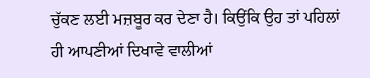ਚੁੱਕਣ ਲਈ ਮਜ਼ਬੂਰ ਕਰ ਦੇਣਾ ਹੈ। ਕਿਉਂਕਿ ਉਹ ਤਾਂ ਪਹਿਲਾਂ ਹੀ ਆਪਣੀਆਂ ਦਿਖਾਵੇ ਵਾਲੀਆਂ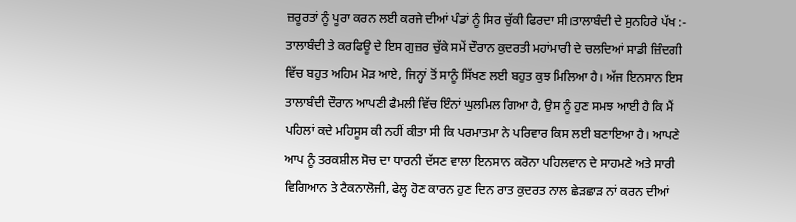ਜ਼ਰੂਰਤਾਂ ਨੂੰ ਪੂਰਾ ਕਰਨ ਲਈ ਕਰਜੇ ਦੀਆਂ ਪੰਡਾਂ ਨੂੰ ਸਿਰ ਚੁੱਕੀ ਫਿਰਦਾ ਸੀ।ਤਾਲਾਬੰਦੀ ਦੇ ਸੁਨਹਿਰੇ ਪੱਖ :- ਤਾਲਾਬੰਦੀ ਤੇ ਕਰਫਿਊ ਦੇ ਇਸ ਗੁਜ਼ਰ ਚੁੱਕੇ ਸਮੇਂ ਦੌਰਾਨ ਕੁਦਰਤੀ ਮਹਾਂਮਾਰੀ ਦੇ ਚਲਦਿਆਂ ਸਾਡੀ ਜ਼ਿੰਦਗੀ ਵਿੱਚ ਬਹੁਤ ਅਹਿਮ ਮੋੜ ਆਏ, ਜਿਨ੍ਹਾਂ ਤੋਂ ਸਾਨੂੰ ਸਿੱਖਣ ਲਈ ਬਹੁਤ ਕੁਝ ਮਿਲਿਆ ਹੈ। ਅੱਜ ਇਨਸਾਨ ਇਸ ਤਾਲਾਬੰਦੀ ਦੌਰਾਨ ਆਪਣੀ ਫੈਮਲੀ ਵਿੱਚ ਇੰਨਾਂ ਘੁਲਮਿਲ ਗਿਆ ਹੈ, ਉਸ ਨੂੰ ਹੁਣ ਸਮਝ ਆਈ ਹੈ ਕਿ ਮੈਂ ਪਹਿਲਾਂ ਕਦੇ ਮਹਿਸੂਸ ਕੀ ਨਹੀਂ ਕੀਤਾ ਸੀ ਕਿ ਪਰਮਾਤਮਾ ਨੇ ਪਰਿਵਾਰ ਕਿਸ ਲਈ ਬਣਾਇਆ ਹੈ। ਆਪਣੇ ਆਪ ਨੂੰ ਤਰਕਸ਼ੀਲ ਸੋਚ ਦਾ ਧਾਰਨੀ ਦੱਸਣ ਵਾਲਾ ਇਨਸਾਨ ਕਰੋਨਾ ਪਹਿਲਵਾਨ ਦੇ ਸਾਹਮਣੇ ਅਤੇ ਸਾਰੀ ਵਿਗਿਆਨ ਤੇ ਟੈਕਨਾਲੋਜੀ, ਫੇਲ੍ਹ ਹੋਣ ਕਾਰਨ ਹੁਣ ਦਿਨ ਰਾਤ ਕੁਦਰਤ ਨਾਲ ਛੇੜਛਾੜ ਨਾਂ ਕਰਨ ਦੀਆਂ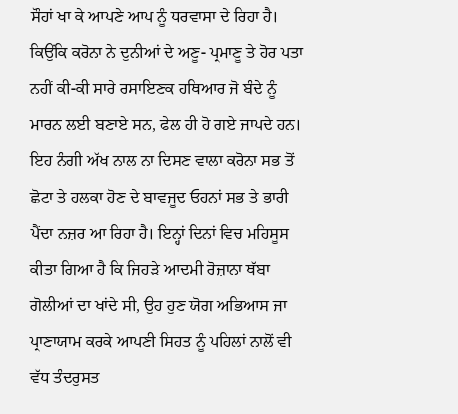ਸੌਹਾਂ ਖਾ ਕੇ ਆਪਣੇ ਆਪ ਨੂੰ ਧਰਵਾਸਾ ਦੇ ਰਿਹਾ ਹੈ। ਕਿਉਂਕਿ ਕਰੋਨਾ ਨੇ ਦੁਨੀਆਂ ਦੇ ਅਣੂ- ਪ੍ਰਮਾਣੂ ਤੇ ਹੋਰ ਪਤਾ ਨਹੀਂ ਕੀ-ਕੀ ਸਾਰੇ ਰਸਾਇਣਕ ਹਥਿਆਰ ਜੋ ਬੰਦੇ ਨੂੰ ਮਾਰਨ ਲਈ ਬਣਾਏ ਸਨ, ਫੇਲ ਹੀ ਹੋ ਗਏ ਜਾਪਦੇ ਹਨ। ਇਹ ਨੰਗੀ ਅੱਖ ਨਾਲ ਨਾ ਦਿਸਣ ਵਾਲਾ ਕਰੋਨਾ ਸਭ ਤੋਂ ਛੋਟਾ ਤੇ ਹਲਕਾ ਹੋਣ ਦੇ ਬਾਵਜੂਦ ਓਹਨਾਂ ਸਭ ਤੇ ਭਾਰੀ ਪੈਂਦਾ ਨਜ਼ਰ ਆ ਰਿਹਾ ਹੈ। ਇਨ੍ਹਾਂ ਦਿਨਾਂ ਵਿਚ ਮਹਿਸੂਸ ਕੀਤਾ ਗਿਆ ਹੈ ਕਿ ਜਿਹੜੇ ਆਦਮੀ ਰੋਜ਼ਾਨਾ ਥੱਬਾ ਗੋਲੀਆਂ ਦਾ ਖਾਂਦੇ ਸੀ, ਉਹ ਹੁਣ ਯੋਗ ਅਭਿਆਸ ਜਾ ਪ੍ਰਾਣਾਯਾਮ ਕਰਕੇ ਆਪਣੀ ਸਿਹਤ ਨੂੰ ਪਹਿਲਾਂ ਨਾਲੋਂ ਵੀ ਵੱਧ ਤੰਦਰੁਸਤ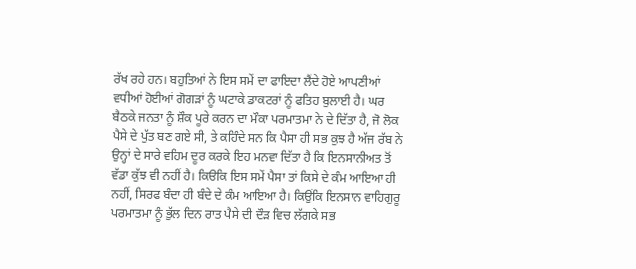ਰੱਖ ਰਹੇ ਹਨ। ਬਹੁਤਿਆਂ ਨੇ ਇਸ ਸਮੇਂ ਦਾ ਫਾਇਦਾ ਲੈਂਦੇ ਹੋਏ ਆਪਣੀਆਂ ਵਧੀਆਂ ਹੋਈਆਂ ਗੋਗੜਾਂ ਨੂੰ ਘਟਾਕੇ ਡਾਕਟਰਾਂ ਨੂੰ ਫਤਿਹ ਬੁਲਾਈ ਹੈ। ਘਰ ਬੈਠਕੇ ਜਨਤਾ ਨੂੰ ਸ਼ੌਕ ਪੂਰੇ ਕਰਨ ਦਾ ਮੌਕਾ ਪਰਮਾਤਮਾ ਨੇ ਦੇ ਦਿੱਤਾ ਹੈ, ਜੋ ਲੋਕ ਪੈਸੇ ਦੇ ਪੁੱਤ ਬਣ ਗਏ ਸੀ, ਤੇ ਕਹਿੰਦੇ ਸਨ ਕਿ ਪੈਸਾ ਹੀ ਸਭ ਕੁਝ ਹੈ ਅੱਜ ਰੱਬ ਨੇ ਉਨ੍ਹਾਂ ਦੇ ਸਾਰੇ ਵਹਿਮ ਦੂਰ ਕਰਕੇ ਇਹ ਮਨਵਾ ਦਿੱਤਾ ਹੈ ਕਿ ਇਨਸਾਨੀਅਤ ਤੋਂ ਵੱਡਾ ਕੁੱਝ ਵੀ ਨਹੀਂ ਹੈ। ਕਿੳਕਿ ਇਸ ਸਮੇਂ ਪੈਸਾ ਤਾਂ ਕਿਸੇ ਦੇ ਕੰਮ ਆਇਆ ਹੀ ਨਹੀਂ, ਸਿਰਫ ਬੰਦਾ ਹੀ ਬੰਦੇ ਦੇ ਕੰਮ ਆਇਆ ਹੈ। ਕਿਉਂਕਿ ਇਨਸਾਨ ਵਾਹਿਗੁਰੂ ਪਰਮਾਤਮਾ ਨੂੰ ਭੁੱਲ ਦਿਨ ਰਾਤ ਪੈਸੇ ਦੀ ਦੌੜ ਵਿਚ ਲੱਗਕੇ ਸਭ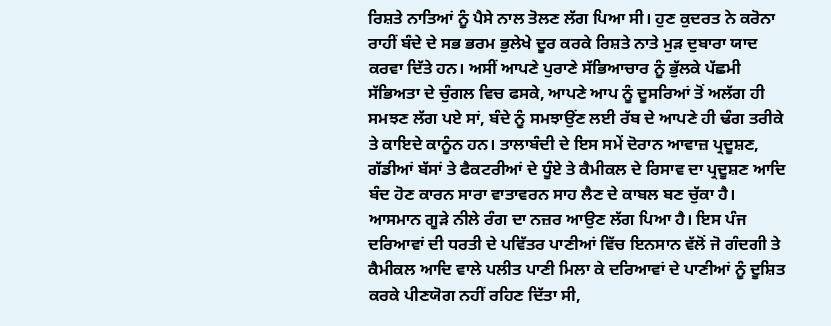ਰਿਸ਼ਤੇ ਨਾਤਿਆਂ ਨੂੰ ਪੈਸੇ ਨਾਲ ਤੋਲਣ ਲੱਗ ਪਿਆ ਸੀ। ਹੁਣ ਕੁਦਰਤ ਨੇ ਕਰੋਨਾ ਰਾਹੀਂ ਬੰਦੇ ਦੇ ਸਭ ਭਰਮ ਭੁਲੇਖੇ ਦੂਰ ਕਰਕੇ ਰਿਸ਼ਤੇ ਨਾਤੇ ਮੁੜ ਦੁਬਾਰਾ ਯਾਦ ਕਰਵਾ ਦਿੱਤੇ ਹਨ। ਅਸੀਂ ਆਪਣੇ ਪੁਰਾਣੇ ਸੱਭਿਆਚਾਰ ਨੂੰ ਭੁੱਲਕੇ ਪੱਛਮੀ ਸੱਭਿਅਤਾ ਦੇ ਚੁੰਗਲ ਵਿਚ ਫਸਕੇ, ਆਪਣੇ ਆਪ ਨੂੰ ਦੂਸਰਿਆਂ ਤੋਂ ਅਲੱਗ ਹੀ ਸਮਝਣ ਲੱਗ ਪਏ ਸਾਂ, ਬੰਦੇ ਨੂੰ ਸਮਝਾਉਂਣ ਲਈ ਰੱਬ ਦੇ ਆਪਣੇ ਹੀ ਢੰਗ ਤਰੀਕੇ ਤੇ ਕਾਇਦੇ ਕਾਨੂੰਨ ਹਨ। ਤਾਲਾਬੰਦੀ ਦੇ ਇਸ ਸਮੇਂ ਦੋਰਾਨ ਆਵਾਜ਼ ਪ੍ਰਦੂਸ਼ਣ, ਗੱਡੀਆਂ ਬੱਸਾਂ ਤੇ ਫੈਕਟਰੀਆਂ ਦੇ ਧੂੰਏ ਤੇ ਕੈਮੀਕਲ ਦੇ ਰਿਸਾਵ ਦਾ ਪ੍ਰਦੂਸ਼ਣ ਆਦਿ ਬੰਦ ਹੋਣ ਕਾਰਨ ਸਾਰਾ ਵਾਤਾਵਰਨ ਸਾਹ ਲੈਣ ਦੇ ਕਾਬਲ ਬਣ ਚੁੱਕਾ ਹੈ। ਆਸਮਾਨ ਗੂੜੇ ਨੀਲੇ ਰੰਗ ਦਾ ਨਜ਼ਰ ਆਉਣ ਲੱਗ ਪਿਆ ਹੈ। ਇਸ ਪੰਜ ਦਰਿਆਵਾਂ ਦੀ ਧਰਤੀ ਦੇ ਪਵਿੱਤਰ ਪਾਣੀਆਂ ਵਿੱਚ ਇਨਸਾਨ ਵੱਲੋਂ ਜੋ ਗੰਦਗੀ ਤੇ ਕੈਮੀਕਲ ਆਦਿ ਵਾਲੇ ਪਲੀਤ ਪਾਣੀ ਮਿਲਾ ਕੇ ਦਰਿਆਵਾਂ ਦੇ ਪਾਣੀਆਂ ਨੂੰ ਦੂਸ਼ਿਤ ਕਰਕੇ ਪੀਣਯੋਗ ਨਹੀਂ ਰਹਿਣ ਦਿੱਤਾ ਸੀ,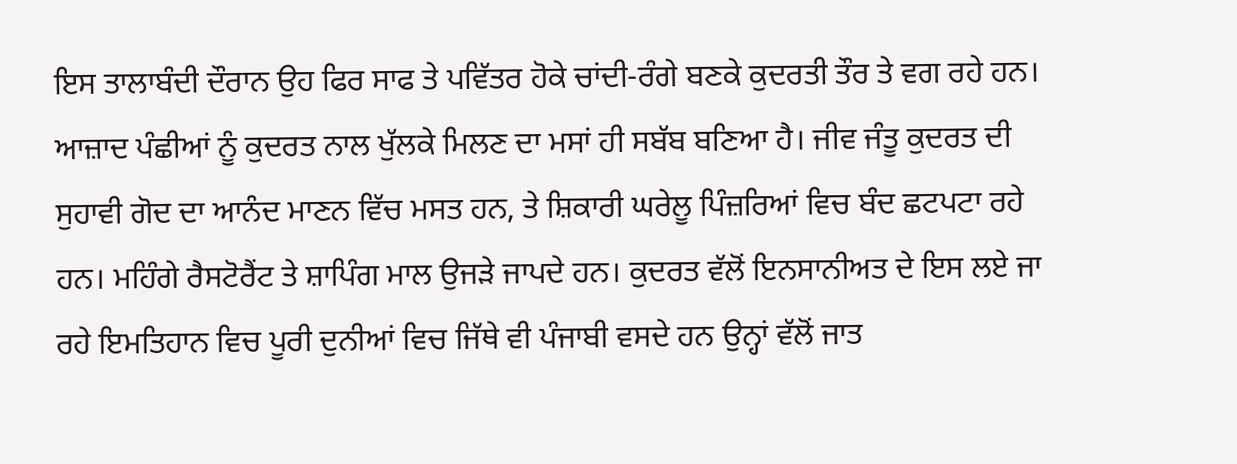ਇਸ ਤਾਲਾਬੰਦੀ ਦੌਰਾਨ ਉਹ ਫਿਰ ਸਾਫ ਤੇ ਪਵਿੱਤਰ ਹੋਕੇ ਚਾਂਦੀ-ਰੰਗੇ ਬਣਕੇ ਕੁਦਰਤੀ ਤੌਰ ਤੇ ਵਗ ਰਹੇ ਹਨ। ਆਜ਼ਾਦ ਪੰਛੀਆਂ ਨੂੰ ਕੁਦਰਤ ਨਾਲ ਖੁੱਲਕੇ ਮਿਲਣ ਦਾ ਮਸਾਂ ਹੀ ਸਬੱਬ ਬਣਿਆ ਹੈ। ਜੀਵ ਜੰਤੂ ਕੁਦਰਤ ਦੀ ਸੁਹਾਵੀ ਗੋਦ ਦਾ ਆਨੰਦ ਮਾਣਨ ਵਿੱਚ ਮਸਤ ਹਨ, ਤੇ ਸ਼ਿਕਾਰੀ ਘਰੇਲੂ ਪਿੰਜ਼ਰਿਆਂ ਵਿਚ ਬੰਦ ਛਟਪਟਾ ਰਹੇ ਹਨ। ਮਹਿੰਗੇ ਰੈਸਟੋਰੈਂਟ ਤੇ ਸ਼ਾਪਿੰਗ ਮਾਲ ਉਜੜੇ ਜਾਪਦੇ ਹਨ। ਕੁਦਰਤ ਵੱਲੋਂ ਇਨਸਾਨੀਅਤ ਦੇ ਇਸ ਲਏ ਜਾ ਰਹੇ ਇਮਤਿਹਾਨ ਵਿਚ ਪੂਰੀ ਦੁਨੀਆਂ ਵਿਚ ਜਿੱਥੇ ਵੀ ਪੰਜਾਬੀ ਵਸਦੇ ਹਨ ਉਨ੍ਹਾਂ ਵੱਲੋਂ ਜਾਤ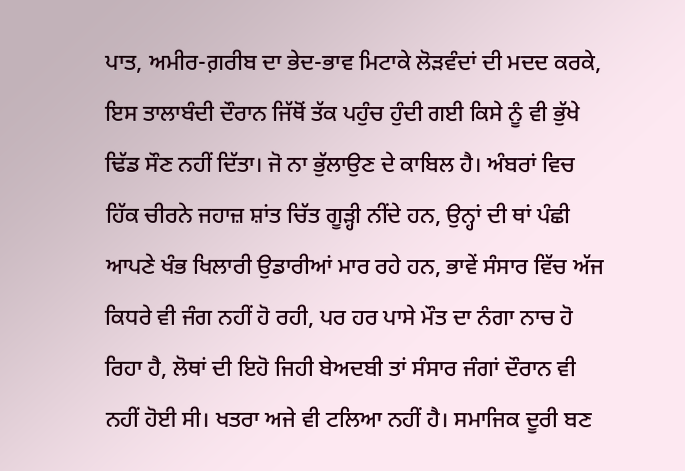ਪਾਤ, ਅਮੀਰ-ਗ਼ਰੀਬ ਦਾ ਭੇਦ-ਭਾਵ ਮਿਟਾਕੇ ਲੋੜਵੰਦਾਂ ਦੀ ਮਦਦ ਕਰਕੇ, ਇਸ ਤਾਲਾਬੰਦੀ ਦੌਰਾਨ ਜਿੱਥੋਂ ਤੱਕ ਪਹੁੰਚ ਹੁੰਦੀ ਗਈ ਕਿਸੇ ਨੂੰ ਵੀ ਭੁੱਖੇ ਢਿੱਡ ਸੌਣ ਨਹੀਂ ਦਿੱਤਾ। ਜੋ ਨਾ ਭੁੱਲਾਉਣ ਦੇ ਕਾਬਿਲ ਹੈ। ਅੰਬਰਾਂ ਵਿਚ ਹਿੱਕ ਚੀਰਨੇ ਜਹਾਜ਼ ਸ਼ਾਂਤ ਚਿੱਤ ਗੂੜ੍ਹੀ ਨੀਂਦੇ ਹਨ, ਉਨ੍ਹਾਂ ਦੀ ਥਾਂ ਪੰਛੀ ਆਪਣੇ ਖੰਭ ਖਿਲਾਰੀ ਉਡਾਰੀਆਂ ਮਾਰ ਰਹੇ ਹਨ, ਭਾਵੇਂ ਸੰਸਾਰ ਵਿੱਚ ਅੱਜ ਕਿਧਰੇ ਵੀ ਜੰਗ ਨਹੀਂ ਹੋ ਰਹੀ, ਪਰ ਹਰ ਪਾਸੇ ਮੌਤ ਦਾ ਨੰਗਾ ਨਾਚ ਹੋ ਰਿਹਾ ਹੈ, ਲੋਥਾਂ ਦੀ ਇਹੋ ਜਿਹੀ ਬੇਅਦਬੀ ਤਾਂ ਸੰਸਾਰ ਜੰਗਾਂ ਦੌਰਾਨ ਵੀ ਨਹੀਂ ਹੋਈ ਸੀ। ਖਤਰਾ ਅਜੇ ਵੀ ਟਲਿਆ ਨਹੀਂ ਹੈ। ਸਮਾਜਿਕ ਦੂਰੀ ਬਣ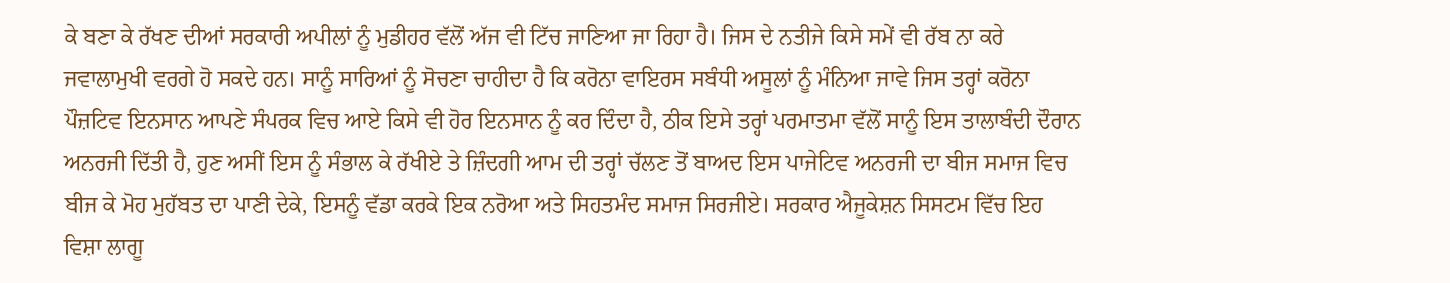ਕੇ ਬਣਾ ਕੇ ਰੱਖਣ ਦੀਆਂ ਸਰਕਾਰੀ ਅਪੀਲਾਂ ਨੂੰ ਮੁਡੀਹਰ ਵੱਲੋਂ ਅੱਜ ਵੀ ਟਿੱਚ ਜਾਣਿਆ ਜਾ ਰਿਹਾ ਹੈ। ਜਿਸ ਦੇ ਨਤੀਜੇ ਕਿਸੇ ਸਮੇਂ ਵੀ ਰੱਬ ਨਾ ਕਰੇ ਜਵਾਲਾਮੁਖੀ ਵਰਗੇ ਹੋ ਸਕਦੇ ਹਨ। ਸਾਨੂੰ ਸਾਰਿਆਂ ਨੂੰ ਸੋਚਣਾ ਚਾਹੀਦਾ ਹੈ ਕਿ ਕਰੋਨਾ ਵਾਇਰਸ ਸਬੰਧੀ ਅਸੂਲਾਂ ਨੂੰ ਮੰਨਿਆ ਜਾਵੇ ਜਿਸ ਤਰ੍ਹਾਂ ਕਰੋਨਾ ਪੌਜ਼ਟਿਵ ਇਨਸਾਨ ਆਪਣੇ ਸੰਪਰਕ ਵਿਚ ਆਏ ਕਿਸੇ ਵੀ ਹੋਰ ਇਨਸਾਨ ਨੂੰ ਕਰ ਦਿੰਦਾ ਹੈ, ਠੀਕ ਇਸੇ ਤਰ੍ਹਾਂ ਪਰਮਾਤਮਾ ਵੱਲੋਂ ਸਾਨੂੰ ਇਸ ਤਾਲਾਬੰਦੀ ਦੌਰਾਨ ਅਨਰਜੀ ਦਿੱਤੀ ਹੈ, ਹੁਣ ਅਸੀਂ ਇਸ ਨੂੰ ਸੰਭਾਲ ਕੇ ਰੱਖੀਏ ਤੇ ਜ਼ਿੰਦਗੀ ਆਮ ਦੀ ਤਰ੍ਹਾਂ ਚੱਲਣ ਤੋਂ ਬਾਅਦ ਇਸ ਪਾਜੇਟਿਵ ਅਨਰਜੀ ਦਾ ਬੀਜ ਸਮਾਜ ਵਿਚ ਬੀਜ ਕੇ ਮੋਹ ਮੁਹੱਬਤ ਦਾ ਪਾਣੀ ਦੇਕੇ, ਇਸਨੂੰ ਵੱਡਾ ਕਰਕੇ ਇਕ ਨਰੋਆ ਅਤੇ ਸਿਹਤਮੰਦ ਸਮਾਜ ਸਿਰਜੀਏ। ਸਰਕਾਰ ਐਜੂਕੇਸ਼ਨ ਸਿਸਟਮ ਵਿੱਚ ਇਹ ਵਿਸ਼ਾ ਲਾਗੂ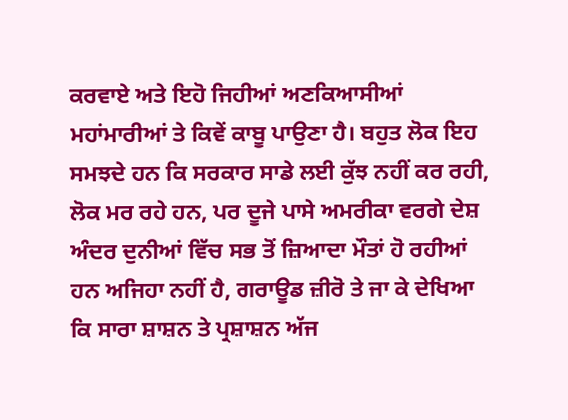ਕਰਵਾਏ ਅਤੇ ਇਹੋ ਜਿਹੀਆਂ ਅਣਕਿਆਸੀਆਂ ਮਹਾਂਮਾਰੀਆਂ ਤੇ ਕਿਵੇਂ ਕਾਬੂ ਪਾਉਣਾ ਹੈ। ਬਹੁਤ ਲੋਕ ਇਹ ਸਮਝਦੇ ਹਨ ਕਿ ਸਰਕਾਰ ਸਾਡੇ ਲਈ ਕੁੱਝ ਨਹੀਂ ਕਰ ਰਹੀ, ਲੋਕ ਮਰ ਰਹੇ ਹਨ, ਪਰ ਦੂਜੇ ਪਾਸੇ ਅਮਰੀਕਾ ਵਰਗੇ ਦੇਸ਼ ਅੰਦਰ ਦੁਨੀਆਂ ਵਿੱਚ ਸਭ ਤੋਂ ਜ਼ਿਆਦਾ ਮੌਤਾਂ ਹੋ ਰਹੀਆਂ ਹਨ ਅਜਿਹਾ ਨਹੀਂ ਹੈ, ਗਰਾਊਡ ਜ਼ੀਰੋ ਤੇ ਜਾ ਕੇ ਦੇਖਿਆ ਕਿ ਸਾਰਾ ਸ਼ਾਸ਼ਨ ਤੇ ਪ੍ਰਸ਼ਾਸ਼ਨ ਅੱਜ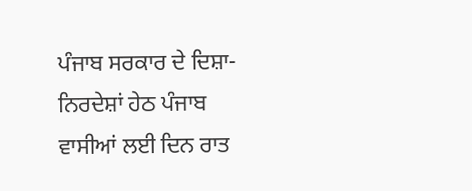ਪੰਜਾਬ ਸਰਕਾਰ ਦੇ ਦਿਸ਼ਾ-ਨਿਰਦੇਸ਼ਾਂ ਹੇਠ ਪੰਜਾਬ ਵਾਸੀਆਂ ਲਈ ਦਿਨ ਰਾਤ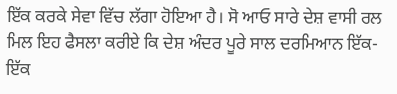ਇੱਕ ਕਰਕੇ ਸੇਵਾ ਵਿੱਚ ਲੱਗਾ ਹੋਇਆ ਹੈ। ਸੋ ਆਓ ਸਾਰੇ ਦੇਸ਼ ਵਾਸੀ ਰਲ ਮਿਲ ਇਹ ਫੈਸਲਾ ਕਰੀਏ ਕਿ ਦੇਸ਼ ਅੰਦਰ ਪੂਰੇ ਸਾਲ ਦਰਮਿਆਨ ਇੱਕ-ਇੱਕ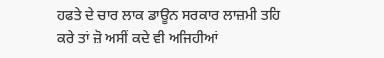ਹਫਤੇ ਦੇ ਚਾਰ ਲਾਕ ਡਾਊਨ ਸਰਕਾਰ ਲਾਜ਼ਮੀ ਤਹਿ ਕਰੇ ਤਾਂ ਜ਼ੋ ਅਸੀਂ ਕਦੇ ਵੀ ਅਜਿਹੀਆਂ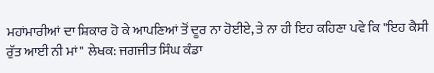ਮਹਾਂਮਾਰੀਆਂ ਦਾ ਸ਼ਿਕਾਰ ਹੋ ਕੇ ਆਪਣਿਆਂ ਤੋਂ ਦੂਰ ਨਾ ਹੋਈਏ, ਤੇ ਨਾ ਹੀ ਇਹ ਕਹਿਣਾ ਪਵੇ ਕਿ "ਇਹ ਕੈਸੀ ਰੁੱਤ ਆਈ ਨੀ ਮਾਂ" ਲੇਖਕ: ਜਗਜੀਤ ਸਿੰਘ ਕੰਡਾ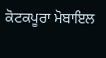ਕੋਟਕਪੂਰਾ ਮੋਬਾਇਲ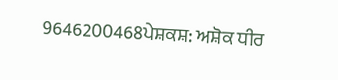9646200468ਪੇਸ਼ਕਸ਼: ਅਸ਼ੋਕ ਧੀਰ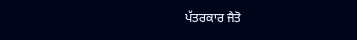ਪੱਤਰਕਾਰ ਜੈਤੋ